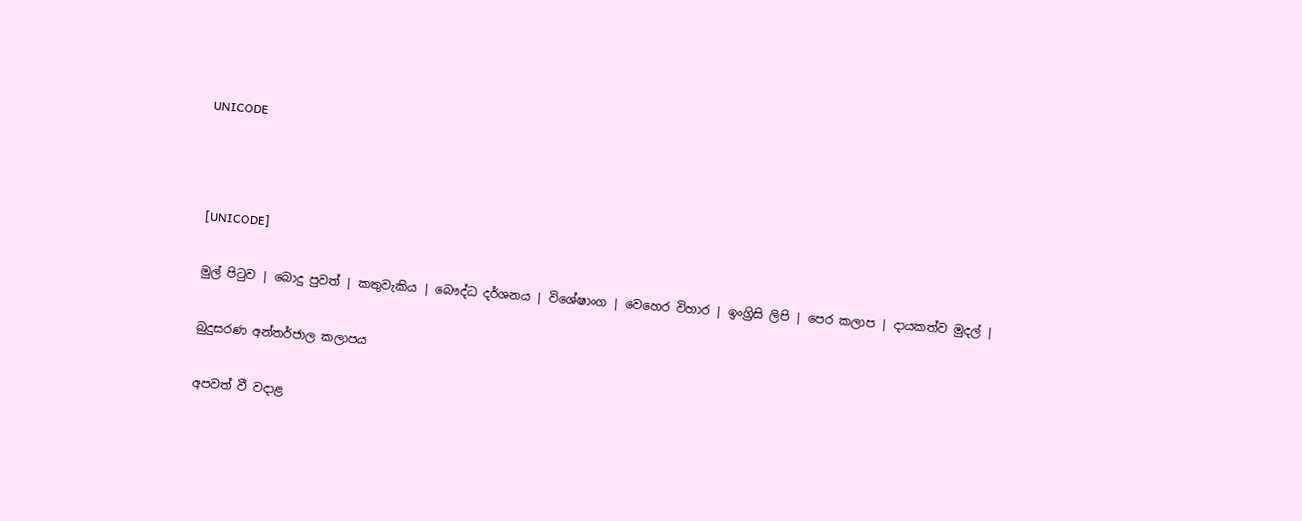UNICODE



[UNICODE]

මුල් පිටුව | බොදු පුවත් | කතුවැකිය | බෞද්ධ දර්ශනය | විශේෂාංග | වෙහෙර විහාර | ඉංග්‍රිසි ලිපි | පෙර කලාප | දායකත්ව මුදල් |

බුදුසරණ අන්තර්ජාල කලාපය

අපවත් වී වදාළ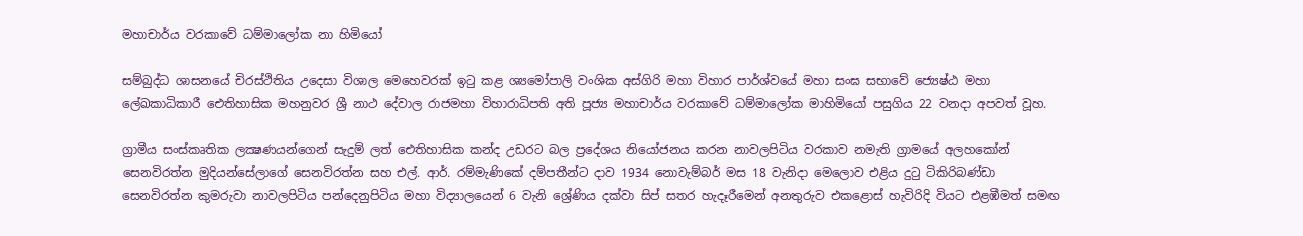මහාචාර්ය වරකාවේ ධම්මාලෝක නා හිමියෝ‍

සම්බුද්ධ ශාසනයේ චිරස්ථිතිය උදෙසා විශාල මෙහෙවරක් ඉටු කළ ශ්‍යමෝපාලි වංශික අස්ගිරි මහා විහාර පාර්ශ්වයේ මහා සංඝ සභාවේ ජ්‍යෙෂ්ඨ මහා ලේඛකාධිකාරී ඓතිහාසික මහනුවර ශ්‍රී නාථ දේවාල රාජමහා විහාරාධිපති අති පූජ්‍ය මහාචාර්ය වරකාවේ ධම්මාලෝක මාහිමියෝ පසුගිය 22 වනදා අපවත් වූහ.

ග්‍රාමීය සංස්කෘතික ලක්‍ෂණයන්ගෙන් සැදුම් ලත් ඓතිහාසික කන්ද උඩරට බල ප්‍රදේශය නියෝජනය කරන නාවලපිටිය වරකාව නමැති ග්‍රාමයේ අලහකෝන් සෙනවිරත්න මුදියන්සේලාගේ සෙනවිරත්න සහ එල්. ආර්. රම්මැණිකේ දම්පතීන්ට දාව 1934 නොවැම්බර් මස 18 වැනිදා මෙලොව එළිය දුටු ටිකිරිබණ්ඩා සෙනවිරත්න කුමරුවා නාවලපිටිය පන්දෙනුපිටිය මහා විද්‍යාලයෙන් 6 වැනි ශ්‍රේණිය දක්වා සිප් සතර හැදෑරීමෙන් අනතුරුව එකළොස් හැවිරිදි වියට එළඹීමත් සමඟ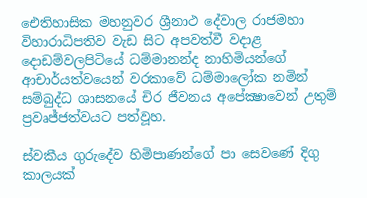ඓතිහාසික මහනුවර ශ්‍රීනාථ දේවාල රාජමහා විහාරාධිපතිව වැඩ සිට අපවත්වී වදාළ දොඩම්වලපිටියේ ධම්මානන්ද නාහිමියන්ගේ ආචාර්යත්වයෙන් වරකාවේ ධම්මාලෝක නමින් සම්බුද්ධ ශාසනයේ චිර ජීවනය අපේක්‍ෂාවෙන් උතුම් ප්‍රවෘජ්ජත්වයට පත්වූහ.

ස්වකීය ගුරුදේව හිමිපාණන්ගේ පා සෙවණේ දිගු කාලයක්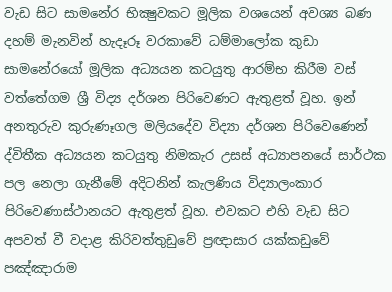වැඩ සිට සාමනේර භික්‍ෂුවකට මූලික වශයෙන් අවශ්‍ය බණ දහම් මැනවින් හැදෑරූ වරකාවේ ධම්මාලෝක කුඩා සාමනේරයෝ මූලික අධ්‍යයන කටයුතු ආරම්භ කිරීම වස් වත්තේගම ශ්‍රී විද්‍ය දර්ශන පිරිවෙණට ඇතුළත් වූහ. ඉන් අනතුරුව කුරුණෑගල මලියදේව විද්‍යා දර්ශන පිරිවෙණෙන් ද්විතීක අධ්‍යයන කටයුතු නිමකැර උසස් අධ්‍යාපනයේ සාර්ථක පල නෙලා ගැනීමේ අදිටනින් කැලණිය විද්‍යාලංකාර පිරිවෙණාස්ථානයට ඇතුළත් වූහ. එවකට එහි වැඩ සිට අපවත් වී වදාළ කිරිවත්තුඩුවේ ප්‍රඥාසාර යක්කඩුවේ පඤ්ඤාරාම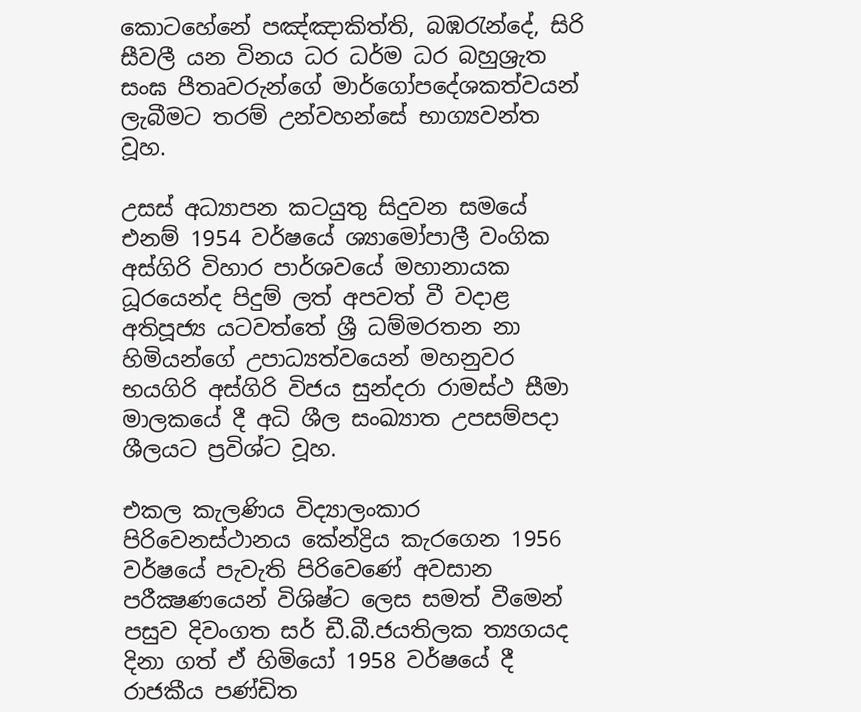කොටහේනේ පඤ්ඤාකිත්ති, බඹරැන්දේ, සිරි සීවලී යන විනය ධර ධර්ම ධර බහුශ්‍රැත සංඝ පීතෘවරුන්ගේ මාර්ගෝපදේශකත්වයන් ලැබීමට තරම් උන්වහන්සේ භාග්‍යවන්ත වූහ.

උසස් අධ්‍යාපන කටයුතු සිදුවන සමයේ එනම් 1954 වර්ෂයේ ශ්‍යාමෝපාලී වංගික අස්ගිරි විහාර පාර්ශවයේ මහානායක ධූරයෙන්ද පිදුම් ලත් අපවත් වී වදාළ අතිපූජ්‍ය යටවත්තේ ශ්‍රී ධම්මරතන නා හිමියන්ගේ උපාධ්‍යත්වයෙන් මහනුවර භයගිරි අස්ගිරි විජය සුන්දරා රාමස්ථ සීමා මාලකයේ දී අධි ශීල සංඛ්‍යාත උපසම්පදා ශීලයට ප්‍රවිශ්ට වූහ.

එකල කැලණිය විද්‍යාලංකාර පිරිවෙනස්ථානය කේන්ද්‍රිය කැරගෙන 1956 වර්ෂයේ පැවැති පිරිවෙණේ අවසාන පරීක්‍ෂණයෙන් විශිෂ්ට ලෙස සමත් වීමෙන් පසුව දිවංගත සර් ඩී.බී.ජයතිලක ත්‍යගයද දිනා ගත් ඒ හිමියෝ 1958 වර්ෂයේ දී රාජකීය පණ්ඩිත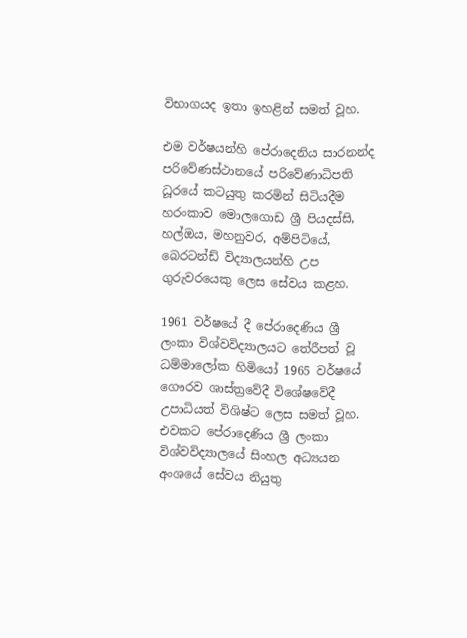විභාගයද ඉතා ඉහළින් සමත් වූහ.

එම වර්ෂයන්හි පේරාදෙනිය සාරනන්ද පරිවේණස්ථානයේ පරිවේණාධිපති ධූරයේ කටයුතු කරමින් සිටියදීම හරංකාව මොලගොඩ ශ්‍රී පියදස්සි, හල්ඔය, මහනුවර, අම්පිටියේ, බෙරටන්ඩ් විද්‍යාලයන්හි උප ගුරුවරයෙකු ලෙස සේවය කළහ.

1961 වර්ෂයේ දී පේරාදෙණිය ශ්‍රී ලංකා විශ්වවිද්‍යාලයට තේරීපත් වූ ධම්මාලෝක හිමියෝ 1965 වර්ෂයේ ගෞරව ශාස්ත්‍රවේදී විශේෂවේදී උපාධියත් විශිෂ්ට ලෙස සමත් වූහ. එවකට පේරාදෙණිය ශ්‍රී ලංකා විශ්වවිද්‍යාලයේ සිංහල අධ්‍යයන අංශයේ සේවය නියුතු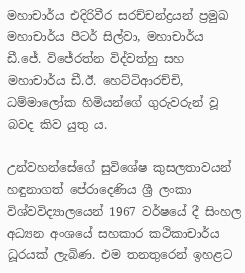මහාචාර්ය එදිරිවීර සරච්චන්ද්‍රයන් ප්‍රමුඛ මහාචාර්ය පීටර් සිල්වා, මහාචාර්ය ඩී.ජේ. විජේරත්න විද්වත්හු සහ මහාචාර්ය ඩී.ඊ. හෙට්ටිආරච්චි, ධම්මාලෝක හිමියන්ගේ ගුරුවරුන් වූ බවද කිව යුතු ය.

උන්වහන්සේගේ සුවිශේෂ කුසලතාවයන් හඳුනාගත් පේරාදෙණිය ශ්‍රී ලංකා විශ්වවිද්‍යාලයෙන් 1967 වර්ෂයේ දී සිංහල අධ්‍යන අංශයේ සහකාර කථිකාචාර්ය ධූරයක් ලැබිණ. එම තනතුරෙන් ඉහළට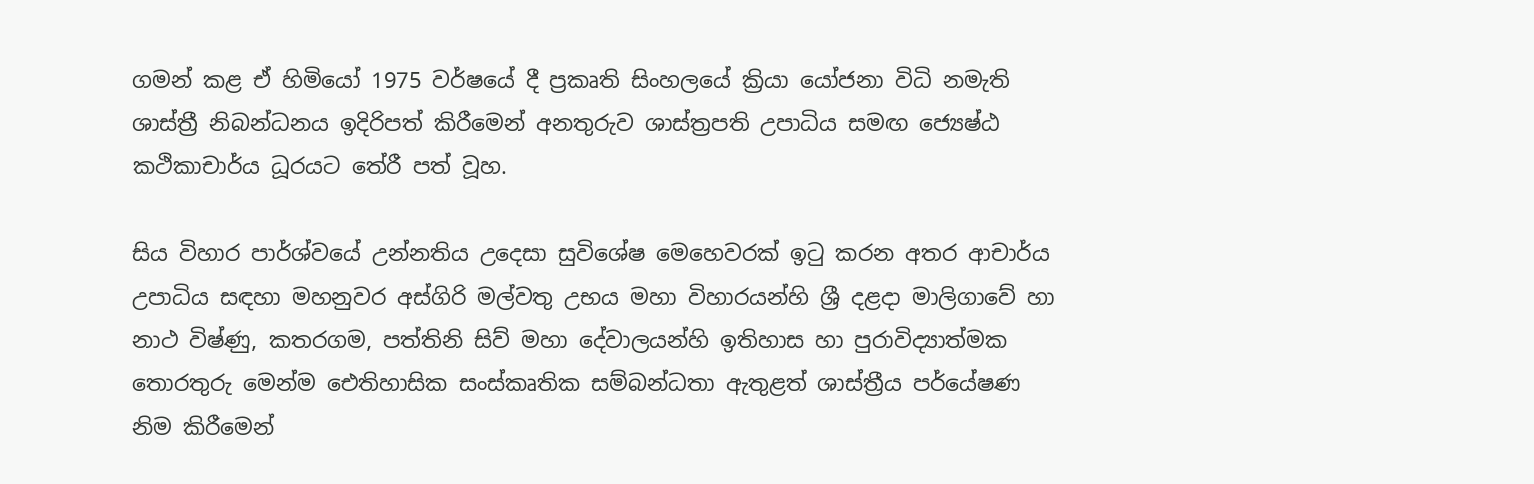ගමන් කළ ඒ හිමියෝ 1975 වර්ෂයේ දී ප්‍රකෘති සිංහලයේ ක්‍රියා යෝජනා විධි නමැති ශාස්ත්‍රී නිබන්ධනය ඉදිරිපත් කිරීමෙන් අනතුරුව ශාස්ත්‍රපති උපාධිය සමඟ ජ්‍යෙෂ්ඨ කථිකාචාර්ය ධූරයට තේරී පත් වූහ.

සිය විහාර පාර්ශ්වයේ උන්නතිය උදෙසා සුවිශේෂ මෙහෙවරක් ඉටු කරන අතර ආචාර්ය උපාධිය සඳහා මහනුවර අස්ගිරි මල්වතු උභය මහා විහාරයන්හි ශ්‍රී දළදා මාලිගාවේ හා නාථ විෂ්ණු, කතරගම, පත්තිනි සිව් මහා දේවාලයන්හි ඉතිහාස හා පුරාවිද්‍යාත්මක තොරතුරු මෙන්ම ඓතිහාසික සංස්කෘතික සම්බන්ධතා ඇතුළත් ශාස්ත්‍රීය පර්යේෂණ නිම කිරීමෙන්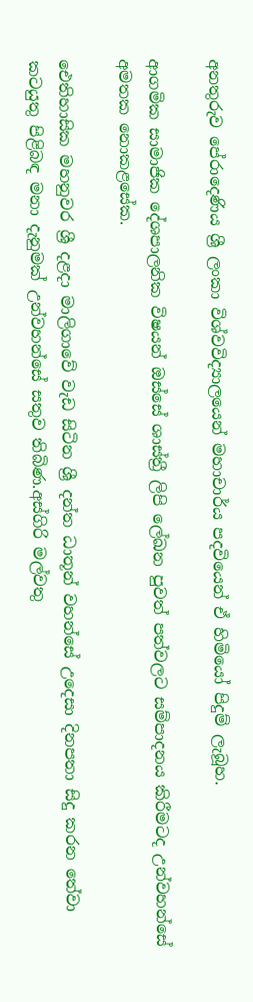අනතුරුව පේරාදෙණිය ශ්‍රී ලංකා විශ්වවිද්‍යාලයෙන් මහාචාර්ය පදවියෙන් ඒ හිමියෝ පිදුම් ලැබූහ.

ආගමික සාමාජික දේශපාලනික විෂයන් ඔස්සේ ශාස්ත්‍රී ලිපි ලේඛන පුවත් පත්වලට සම්පාදනය කිරීමටද උන්වහන්සේ අමතක නොකළසේක.

ඓතිහාසික මහනුවර ශ්‍රී දළදා මාලිගාවේ වැඩ සිටින ශ්‍රී දන්ත ධාතූන් වහන්සේ උදෙසා දිනපතා සිදු කරන තේවා කටයුතු පිළිබඳ මනා දැනුමක් උන්වහන්සේ සතුව තිබිණ.අස්ගිරි මල්වතු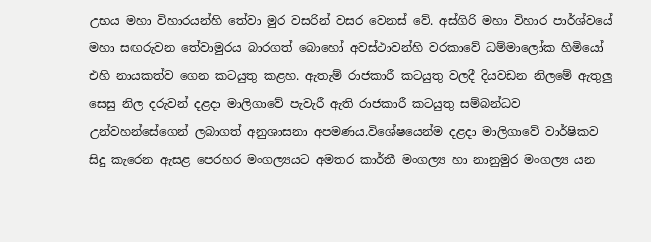උභය මහා විහාරයන්හි තේවා මුර වසරින් වසර වෙනස් වේ. අස්ගිරි මහා විහාර පාර්ශ්වයේ මහා සඟරුවන තේවාමුරය බාරගත් බොහෝ අවස්ථාවන්හි වරකාවේ ධම්මාලෝක හිමියෝ එහි නායකත්ව ගෙන කටයුතු කළහ. ඇතැම් රාජකාරී කටයුතු වලදී දියවඩන නිලමේ ඇතුලු සෙසු නිල දරුවන් දළදා මාලිගාවේ පැවැරී ඇති රාජකාරී කටයුතු සම්බන්ධව උන්වහන්සේගෙන් ලබාගත් අනුශාසනා අපමණය.විශේෂයෙන්ම දළදා මාලිගාවේ වාර්ෂිකව සිදු කැරෙන ඇසළ පෙරහර මංගල්‍යයට අමතර කාර්තී මංගල්‍ය හා නානුමුර මංගල්‍ය යන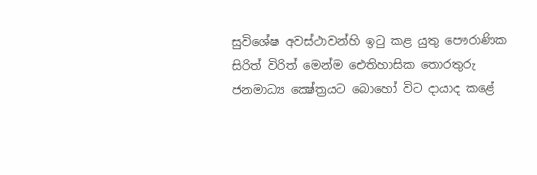සුවිශේෂ අවස්ථාවන්හි ඉටු කළ යුතු පෞරාණික සිරිත් විරිත් මෙන්ම ඓතිහාසික තොරතුරු ජනමාධ්‍ය ක්‍ෂේත්‍රයට බොහෝ විට දායාද කළේ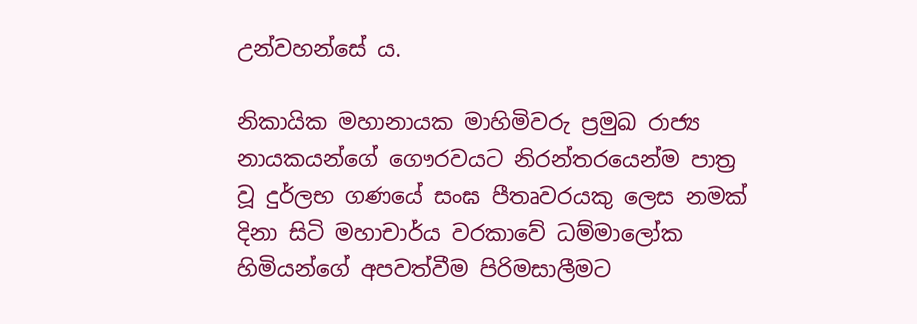උන්වහන්සේ ය.

නිකායික මහානායක මාහිමිවරු ප්‍රමුඛ රාජ්‍ය නායකයන්ගේ ගෞරවයට නිරන්තරයෙන්ම පාත්‍ර වූ දුර්ලභ ගණයේ සංඝ පීතෘවරයකු ලෙස නමක් දිනා සිටි මහාචාර්ය වරකාවේ ධම්මාලෝක හිමියන්ගේ අපවත්වීම පිරිමසාලීමට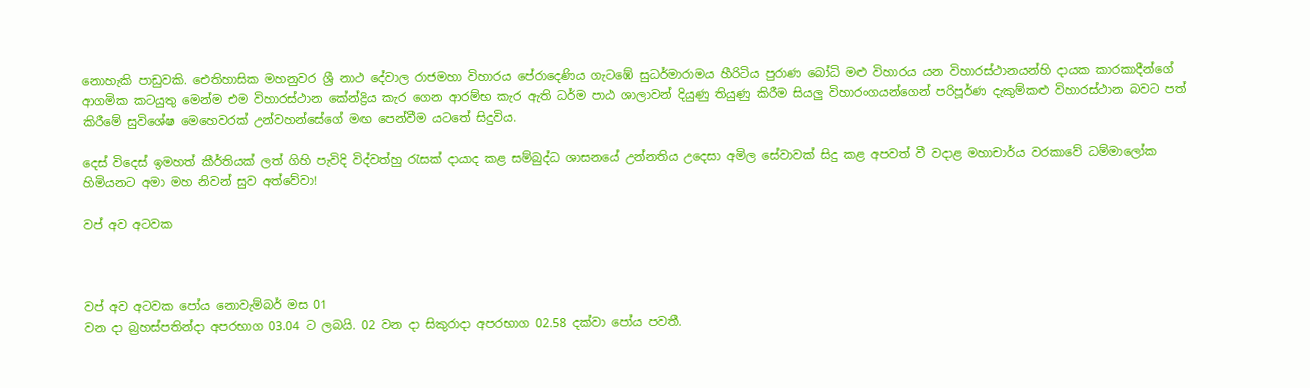නොහැකි පාඩුවකි. ඓතිහාසික මහනුවර ශ්‍රී නාථ දේවාල රාජමහා විහාරය පේරාදෙණිය ගැටඹේ සුධර්මාරාමය හීරිටිය පුරාණ බෝධි මළු විහාරය යන විහාරස්ථානයන්හි දායක කාරකාදීන්ගේ ආගමික කටයුතු මෙන්ම එම විහාරස්ථාන කේන්ද්‍රිය කැර ගෙන ආරම්භ කැර ඇති ධර්ම පාඨ ශාලාවන් දියුණු තියුණු කිරීම සියලු විහාරංගයන්ගෙන් පරිපූර්ණ දැකුම්කළු විහාරස්ථාන බවට පත් කිරීමේ සුවිශේෂ මෙහෙවරක් උන්වහන්සේගේ මඟ පෙන්වීම යටතේ සිදුවිය.

දෙස් විදෙස් ඉමහත් කීර්තියක් ලත් ගිහි පැවිදි විද්වත්හු රැසක් දායාද කළ සම්බුද්ධ ශාසනයේ උන්නතිය උදෙසා අමිල සේවාවක් සිදු කළ අපවත් වී වදාළ මහාචාර්ය වරකාවේ ධම්මාලෝක හිමියනට අමා මහ නිවන් සුව අත්වේවා!

වප් අව අටවක



වප් අව අටවක පෝය නොවැම්බර් මස 01
වන දා බ්‍රහස්පතින්දා අපරභාග 03.04 ට ලබයි. 02 වන දා සිකුරාදා අපරභාග 02.58 දක්වා පෝය පවතී.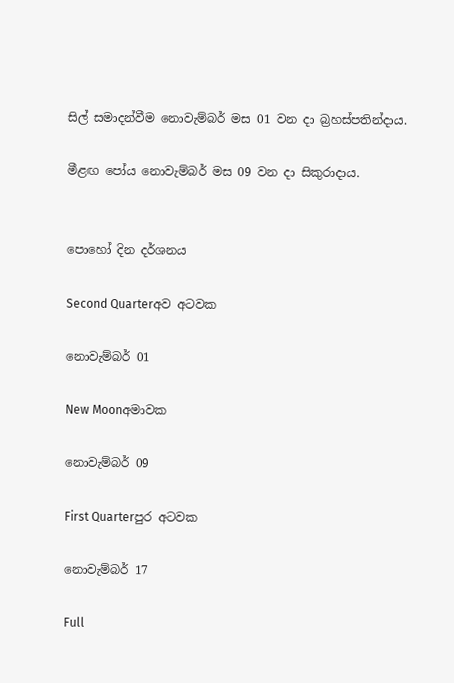සිල් සමාදන්වීම නොවැම්බර් මස 01 වන දා බ්‍රහස්පතින්දාය.

මීළඟ පෝය නොවැම්බර් මස 09 වන දා සිකුරාදාය.


පොහෝ දින දර්ශනය

Second Quarterඅව අටවක

නොවැම්බර් 01

New Moonඅමාවක

නොවැම්බර් 09

First Quarterපුර අටවක

නොවැම්බර් 17

Full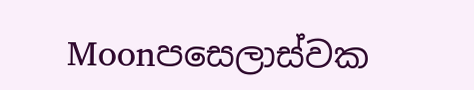Moonපසෙලාස්වක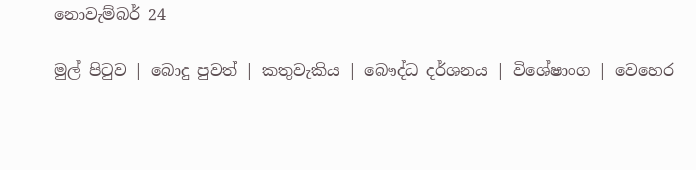නොවැම්බර් 24

මුල් පිටුව | බොදු පුවත් | කතුවැකිය | බෞද්ධ දර්ශනය | විශේෂාංග | වෙහෙර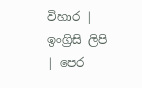විහාර | ඉංග්‍රිසි ලිපි | පෙර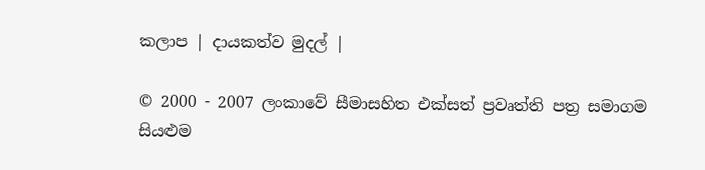කලාප | දායකත්ව මුදල් |

© 2000 - 2007 ලංකාවේ සීමාසහිත එක්සත් ප්‍රවෘත්ති පත්‍ර සමාගම
සියළුම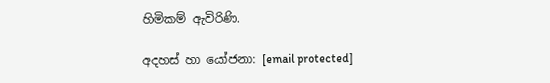හිමිකම් ඇවිරිණි.

අදහස් හා යෝජනා: [email protected]